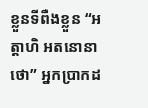ខ្លួនទីពឺងខ្លួន “អត្តាហិ អតនោនាថោ” អ្នកប្រាកដ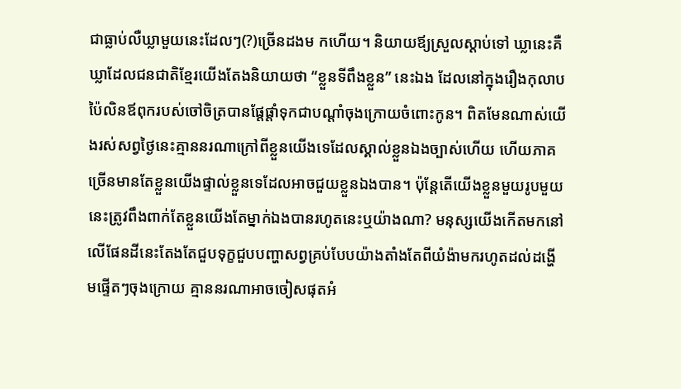ជាធ្លាប់លឺឃ្លាមួយនេះដែលៗ(?)ច្រើនដងម កហើយ។ និយាយឪ្យស្រួលស្តាប់ទៅ ឃ្លានេះគឺឃ្លាដែលជនជាតិខ្មែរយើងតែងនិយាយថា “ខ្លួនទីពឹងខ្លួន” នេះឯង ដែលនៅក្នុងរឿងកុលាបប៉ៃលិនឪពុករបស់ចៅចិត្របានផ្តែផ្តាំទុកជាបណ្តាំចុងក្រោយចំពោះកូន។ ពិតមែនណាស់យើងរស់សព្វថ្ងៃនេះគ្មាននរណាក្រៅពីខ្លួនយើងទេដែលស្គាល់ខ្លួនឯងច្បាស់ហើយ ហើយភាគច្រើនមានតែខ្លួនយើងផ្ទាល់ខ្លួនទេដែលអាចជួយខ្លួនឯងបាន។ ប៉ុន្តែតើយើងខ្លួនមួយរូបមួយនេះត្រូវពឹងពាក់តែខ្លួនយើងតែម្នាក់ឯងបានរហូតនេះឬយ៉ាងណា? មនុស្សយើងកើតមកនៅលើផែនដីនេះតែងតែជួបទុក្ខជួបបញ្ហាសព្វគ្រប់បែបយ៉ាងតាំងតែពីយំង៉ាមករហូតដល់ដង្ហើមផ្ទើតៗចុងក្រោយ គ្មាននរណាអាចចៀសផុតអំ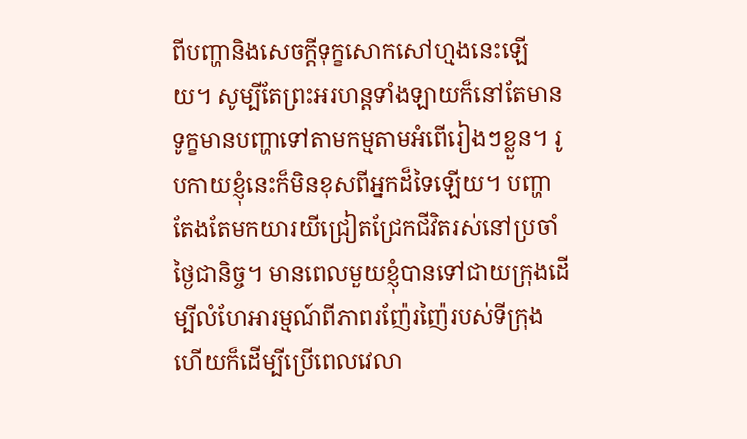ពីបញ្ហានិងសេចក្តីទុក្ខសោកសៅហ្មងនេះឡើយ។ សូម្បីតែព្រះអរហន្តទាំងឡាយក៏នៅតែមានទូក្ខមានបញ្ហាទៅតាមកម្មតាមអំពើរៀងៗខ្លួន។ រូបកាយខ្ញុំនេះក៏មិនខុសពីអ្នកដ៏ទៃឡើយ។ បញ្ហាតែងតែមកយារយីជ្រៀតជ្រែកជីវិតរស់នៅប្រចាំថ្ងៃជានិច្ច។ មានពេលមួយខ្ញុំបានទៅជាយក្រុងដើម្បីលំហែអារម្មណ៍ពីភាពរញ៉ែរញ៉ៃរបស់ទីក្រុង ហើយក៏ដើម្បីប្រើពេលវេលា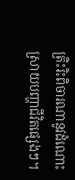ត្រិះរិះពិចារណានូវដំណោះស្រាយបញ្ហាជីវិតផ្សេងៗ។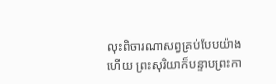លុះពិចារណាសព្វគ្រប់បែបយ៉ាងហើយ ព្រះសុរិយាក៏បន្ទាបព្រះកា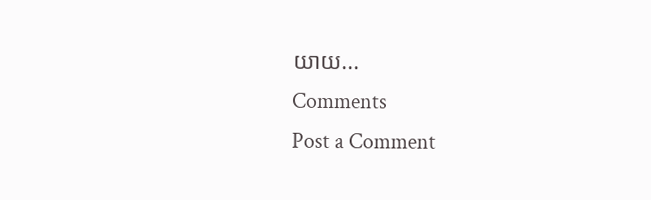យាយ...
Comments
Post a Comment